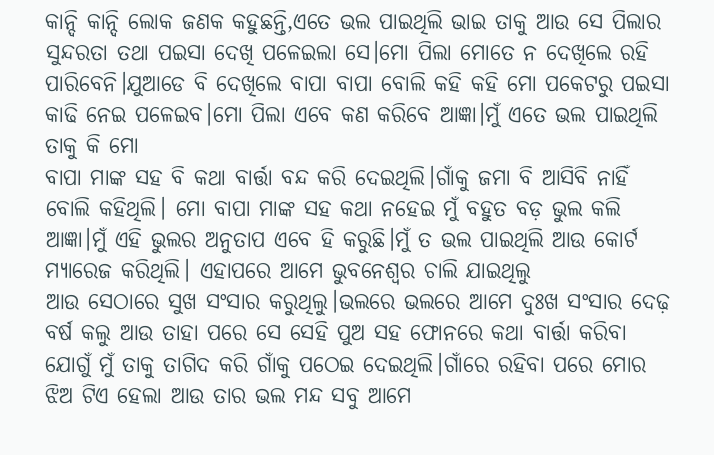କାନ୍ଦି କାନ୍ଦି ଲୋକ ଜଣକ କହୁଛନ୍ତି,ଏତେ ଭଲ ପାଇଥିଲି ଭାଇ ତାକୁ ଆଉ ସେ ପିଲାର ସୁନ୍ଦରତା ତଥା ପଇସା ଦେଖି ପଳେଇଲା ସେ।ମୋ ପିଲା ମୋତେ ନ ଦେଖିଲେ ରହି ପାରିବେନି।ଯୁଆଡେ ବି ଦେଖିଲେ ବାପା ବାପା ବୋଲି କହି କହି ମୋ ପକେଟରୁ ପଇସା କାଢି ନେଇ ପଳେଇବ।ମୋ ପିଲା ଏବେ କଣ କରିବେ ଆଜ୍ଞା।ମୁଁ ଏତେ ଭଲ ପାଇଥିଲି ତାକୁ କି ମୋ
ବାପା ମାଙ୍କ ସହ ବି କଥା ବାର୍ତ୍ତା ବନ୍ଦ କରି ଦେଇଥିଲି।ଗାଁକୁ ଜମା ବି ଆସିବି ନାହିଁ ବୋଲି କହିଥିଲି। ମୋ ବାପା ମାଙ୍କ ସହ କଥା ନହେଇ ମୁଁ ବହୁତ ବଡ଼ ଭୁଲ କଲି ଆଜ୍ଞା।ମୁଁ ଏହି ଭୁଲର ଅନୁତାପ ଏବେ ହି କରୁଛି।ମୁଁ ତ ଭଲ ପାଇଥିଲି ଆଉ କୋର୍ଟ ମ୍ୟାରେଜ କରିଥିଲି। ଏହାପରେ ଆମେ ଭୁବନେଶ୍ବର ଚାଲି ଯାଇଥିଲୁ
ଆଉ ସେଠାରେ ସୁଖ ସଂସାର କରୁଥିଲୁ।ଭଲରେ ଭଲରେ ଆମେ ଦୁଃଖ ସଂସାର ଦେଢ଼ ବର୍ଷ କଲୁ ଆଉ ତାହା ପରେ ସେ ସେହି ପୁଅ ସହ ଫୋନରେ କଥା ବାର୍ତ୍ତା କରିବା ଯୋଗୁଁ ମୁଁ ତାକୁ ତାଗିଦ କରି ଗାଁକୁ ପଠେଇ ଦେଇଥିଲି।ଗାଁରେ ରହିବା ପରେ ମୋର ଝିଅ ଟିଏ ହେଲା ଆଉ ତାର ଭଲ ମନ୍ଦ ସବୁ ଆମେ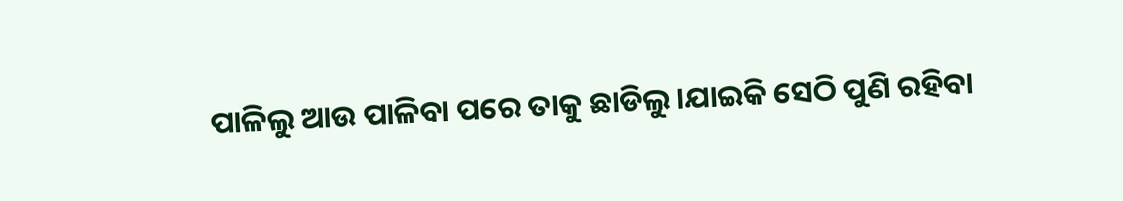ପାଳିଲୁ ଆଉ ପାଳିବା ପରେ ତାକୁ ଛାଡିଲୁ।ଯାଇକି ସେଠି ପୁଣି ରହିବା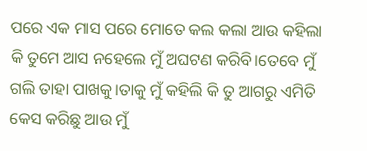ପରେ ଏକ ମାସ ପରେ ମୋତେ କଲ କଲା ଆଉ କହିଲା କି ତୁମେ ଆସ ନହେଲେ ମୁଁ ଅଘଟଣ କରିବି।ତେବେ ମୁଁ ଗଲି ତାହା ପାଖକୁ।ତାକୁ ମୁଁ କହିଲି କି ତୁ ଆଗରୁ ଏମିତି କେସ କରିଛୁ ଆଉ ମୁଁ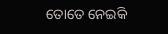ତୋତେ ନେଇକି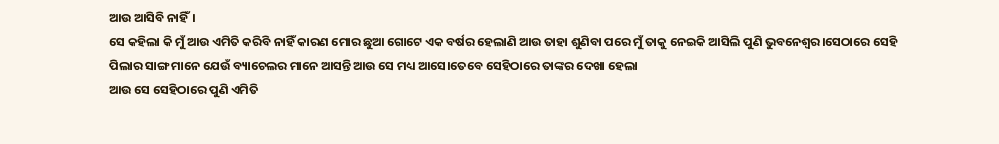ଆଉ ଆସିବି ନାହିଁ।
ସେ କହିଲା କି ମୁଁ ଆଉ ଏମିତି କରିବି ନାହିଁ କାରଣ ମୋର ଛୁଆ ଗୋଟେ ଏକ ବର୍ଷର ହେଲାଣି ଆଉ ତାହା ଶୁଣିବା ପରେ ମୁଁ ତାକୁ ନେଇକି ଆସିଲି ପୁଣି ଭୁବନେଶ୍ୱର।ସେଠାରେ ସେହି ପିଲାର ସାଙ୍ଗ ମାନେ ଯେଉଁ ବ୍ୟାଚେଲର ମାନେ ଆସନ୍ତି ଆଉ ସେ ମଧ୍ୟ ଆସେ।ତେବେ ସେହିଠାରେ ତାଙ୍କର ଦେଖା ହେଲା
ଆଉ ସେ ସେହିଠାରେ ପୁଣି ଏମିତି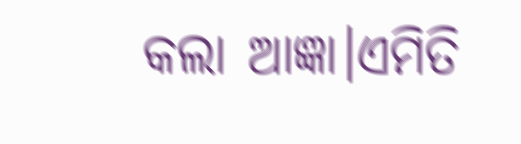କଲା ଆଜ୍ଞା।ଏମିତି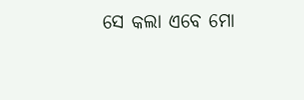ସେ କଲା ଏବେ ମୋ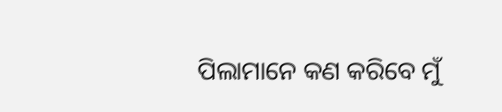ପିଲାମାନେ କଣ କରିବେ ମୁଁ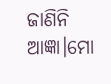ଜାଣିନି ଆଜ୍ଞା।ମୋ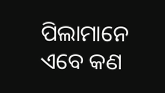ପିଲାମାନେ ଏବେ କଣ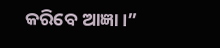କରିବେ ଆଜ୍ଞା।”